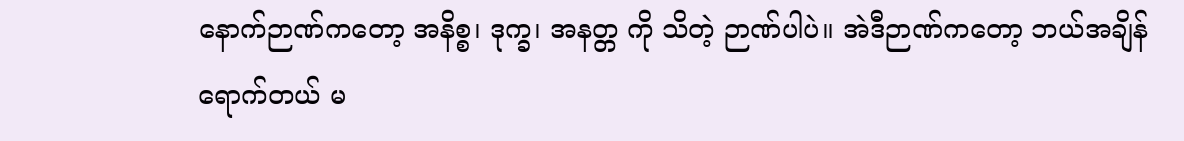နောက်ဉာဏ်ကတော့ အနိစ္စ၊ ဒုက္ခ၊ အနတ္တ ကို သိတဲ့ ဉာဏ်ပါပဲ။ အဲဒီဉာဏ်ကတော့ ဘယ်အချိန်ရောက်တယ် မ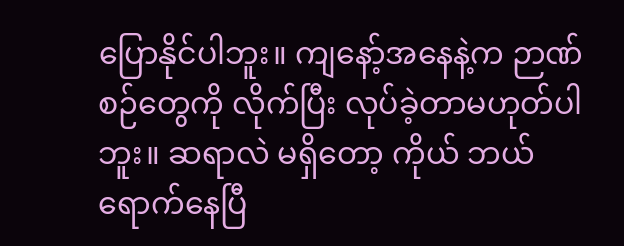ပြောနိုင်ပါဘူး။ ကျနော့်အနေနဲ့က ဉာဏ်စဉ်တွေကို လိုက်ပြီး လုပ်ခဲ့တာမဟုတ်ပါဘူး။ ဆရာလဲ မရှိတော့ ကိုယ် ဘယ်ရောက်နေပြီ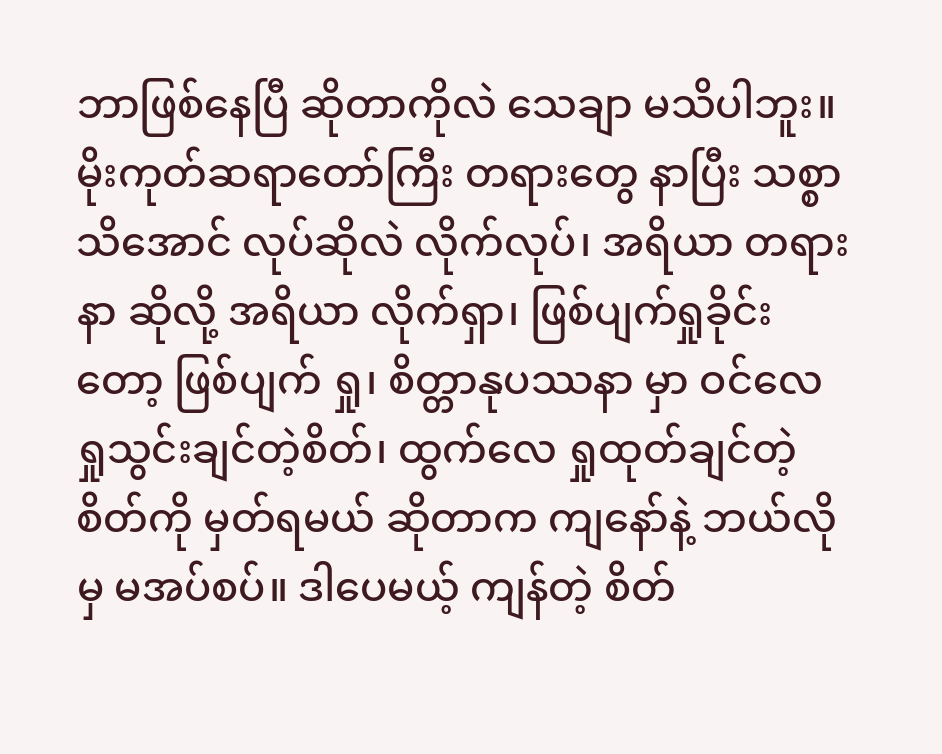ဘာဖြစ်နေပြီ ဆိုတာကိုလဲ သေချာ မသိပါဘူး။ မိုးကုတ်ဆရာတော်ကြီး တရားတွေ နာပြီး သစ္စာသိအောင် လုပ်ဆိုလဲ လိုက်လုပ်၊ အရိယာ တရားနာ ဆိုလို့ အရိယာ လိုက်ရှာ၊ ဖြစ်ပျက်ရှုခိုင်းတော့ ဖြစ်ပျက် ရှု၊ စိတ္တာနုပဿနာ မှာ ဝင်လေ ရှုသွင်းချင်တဲ့စိတ်၊ ထွက်လေ ရှုထုတ်ချင်တဲ့ စိတ်ကို မှတ်ရမယ် ဆိုတာက ကျနော်နဲ့ ဘယ်လိုမှ မအပ်စပ်။ ဒါပေမယ့် ကျန်တဲ့ စိတ်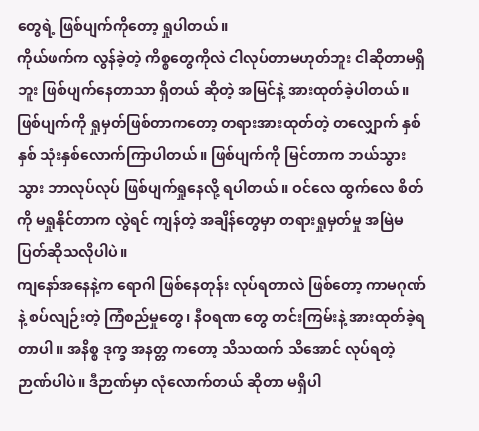တွေရဲ့ ဖြစ်ပျက်ကိုတော့ ရှုပါတယ်။
ကိုယ်ဖက်က လွန်ခဲ့တဲ့ ကိစ္စတွေကိုလဲ ငါလုပ်တာမဟုတ်ဘူး ငါဆိုတာမရှိဘူး ဖြစ်ပျက်နေတာသာ ရှိတယ် ဆိုတဲ့ အမြင်နဲ့ အားထုတ်ခဲ့ပါတယ်။ ဖြစ်ပျက်ကို ရှုမှတ်ဖြစ်တာကတော့ တရားအားထုတ်တဲ့ တလျှောက် နှစ်နှစ် သုံးနှစ်လောက်ကြာပါတယ်။ ဖြစ်ပျက်ကို မြင်တာက ဘယ်သွားသွား ဘာလုပ်လုပ် ဖြစ်ပျက်ရှုနေလို့ ရပါတယ်။ ဝင်လေ ထွက်လေ စိတ်ကို မရှုနိုင်တာက လွဲရင် ကျန်တဲ့ အချိန်တွေမှာ တရားရှုမှတ်မှု အမြဲမပြတ်ဆိုသလိုပါပဲ။
ကျနော်အနေနဲ့က ရောဂါ ဖြစ်နေတုန်း လုပ်ရတာလဲ ဖြစ်တော့ ကာမဂုဏ်နဲ့ စပ်လျဉ်းတဲ့ ကြံစည်မှုတွေ၊ နီဝရဏ တွေ တင်းကြမ်းနဲ့ အားထုတ်ခဲ့ရတာပါ။ အနိစ္စ ဒုက္ခ အနတ္တ ကတော့ သိသထက် သိအောင် လုပ်ရတဲ့ ဉာဏ်ပါပဲ။ ဒီဉာဏ်မှာ လုံလောက်တယ် ဆိုတာ မရှိပါ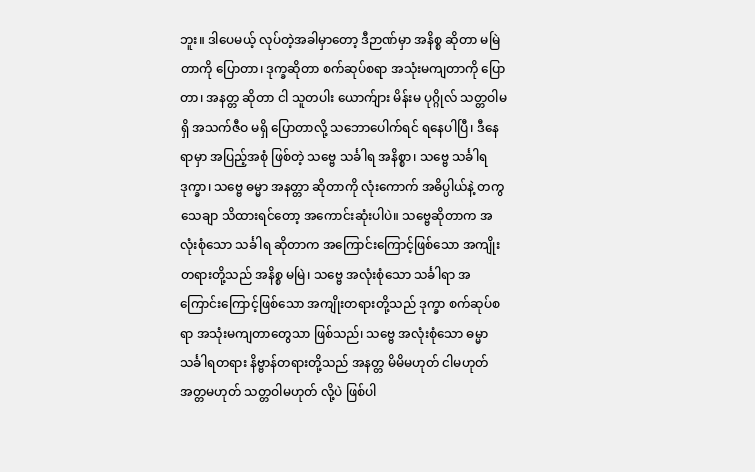ဘူး။ ဒါပေမယ့် လုပ်တဲ့အခါမှာတော့ ဒီဉာဏ်မှာ အနိစ္စ ဆိုတာ မမြဲတာကို ပြောတာ၊ ဒုက္ခဆိုတာ စက်ဆုပ်စရာ အသုံးမကျတာကို ပြောတာ၊ အနတ္တ ဆိုတာ ငါ သူတပါး ယောက်ျား မိန်းမ ပုဂ္ဂိုလ် သတ္တဝါမရှိ အသက်ဇီဝ မရှိ ပြောတာလို့ သဘောပေါက်ရင် ရနေပါပြီ၊ ဒီနေရာမှာ အပြည့်အစုံ ဖြစ်တဲ့ သဗ္ဗေ သင်္ခါရ အနိစ္စာ၊ သဗ္ဗေ သင်္ခါရ ဒုက္ခာ၊ သဗ္ဗေ ဓမ္မာ အနတ္တာ ဆိုတာကို လုံးကောက် အဓိပ္ပါယ်နဲ့ တကွ သေချာ သိထားရင်တော့ အကောင်းဆုံးပါပဲ။ သဗ္ဗေဆိုတာက အလုံးစုံသော သင်္ခါရ ဆိုတာက အကြောင်းကြောင့်ဖြစ်သော အကျိုးတရားတို့သည် အနိစ္စ မမြဲ၊ သဗ္ဗေ အလုံးစုံသော သင်္ခါရာ အကြောင်းကြောင့်ဖြစ်သော အကျိုးတရားတို့သည် ဒုက္ခာ စက်ဆုပ်စရာ အသုံးမကျတာတွေသာ ဖြစ်သည်၊ သဗ္ဗေ အလုံးစုံသော ဓမ္မာ သင်္ခါရတရား နိဗ္ဗာန်တရားတို့သည် အနတ္တ မိမိမဟုတ် ငါမဟုတ် အတ္တမဟုတ် သတ္တဝါမဟုတ် လို့ပဲ ဖြစ်ပါ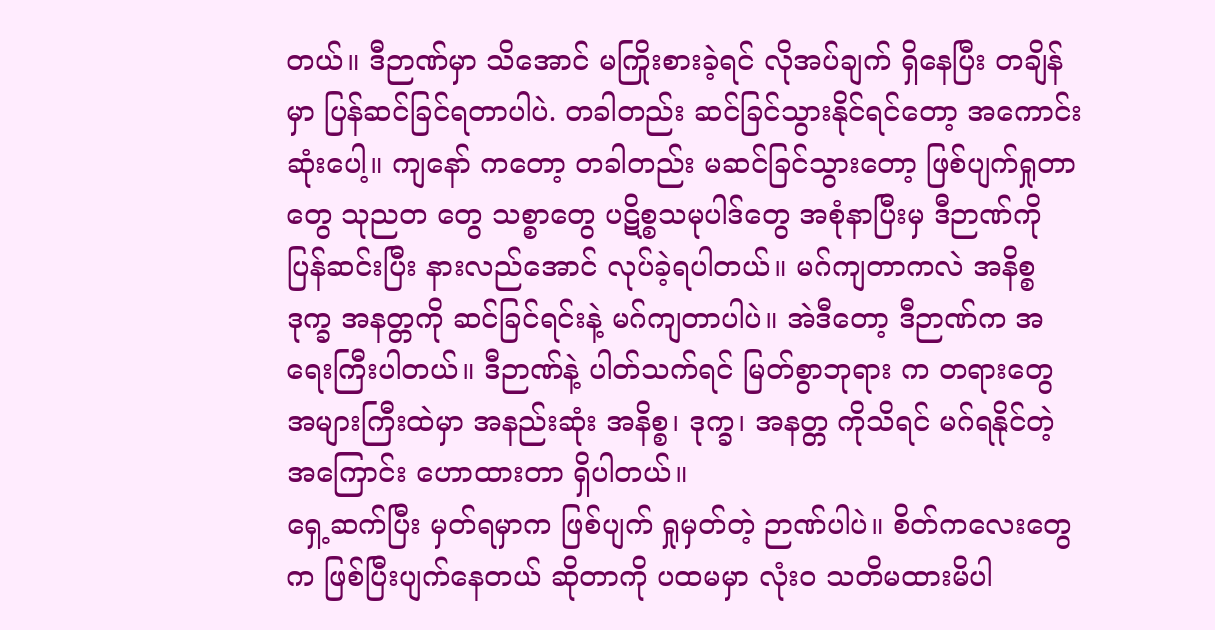တယ်။ ဒီဉာဏ်မှာ သိအောင် မကြိုးစားခဲ့ရင် လိုအပ်ချက် ရှိနေပြီး တချိန်မှာ ပြန်ဆင်ခြင်ရတာပါပဲ. တခါတည်း ဆင်ခြင်သွားနိုင်ရင်တော့ အကောင်းဆုံးပေါ့။ ကျနော် ကတော့ တခါတည်း မဆင်ခြင်သွားတော့ ဖြစ်ပျက်ရှုတာတွေ သုညတ တွေ သစ္စာတွေ ပဋိစ္စသမုပါဒ်တွေ အစုံနာပြီးမှ ဒီဉာဏ်ကို ပြန်ဆင်းပြီး နားလည်အောင် လုပ်ခဲ့ရပါတယ်။ မဂ်ကျတာကလဲ အနိစ္စ ဒုက္ခ အနတ္တကို ဆင်ခြင်ရင်းနဲ့ မဂ်ကျတာပါပဲ။ အဲဒီတော့ ဒီဉာဏ်က အရေးကြီးပါတယ်။ ဒီဉာဏ်နဲ့ ပါတ်သက်ရင် မြတ်စွာဘုရား က တရားတွေ အများကြီးထဲမှာ အနည်းဆုံး အနိစ္စ၊ ဒုက္ခ၊ အနတ္တ ကိုသိရင် မဂ်ရနိုင်တဲ့ အကြောင်း ဟောထားတာ ရှိပါတယ်။
ရှေ့ဆက်ပြီး မှတ်ရမှာက ဖြစ်ပျက် ရှုမှတ်တဲ့ ဉာဏ်ပါပဲ။ စိတ်ကလေးတွေက ဖြစ်ပြီးပျက်နေတယ် ဆိုတာကို ပထမမှာ လုံးဝ သတိမထားမိပါ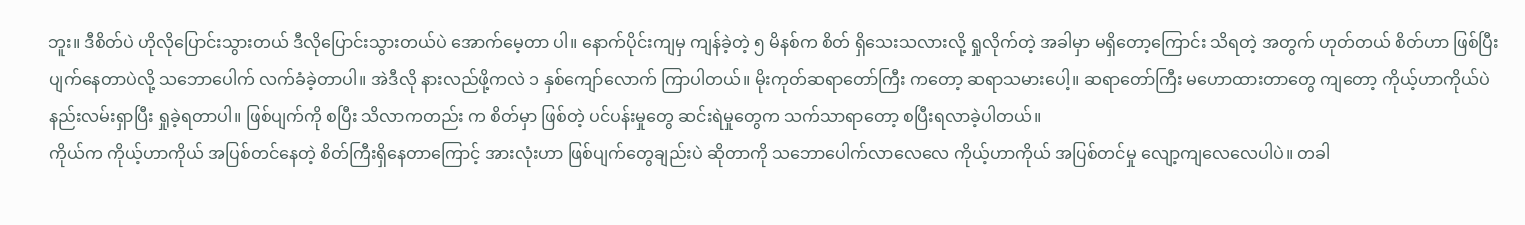ဘူး။ ဒီစိတ်ပဲ ဟိုလိုပြောင်းသွားတယ် ဒီလိုပြောင်းသွားတယ်ပဲ အောက်မေ့တာ ပါ။ နောက်ပိုင်းကျမှ ကျန်ခဲ့တဲ့ ၅ မိနစ်က စိတ် ရှိသေးသလားလို့ ရှုလိုက်တဲ့ အခါမှာ မရှိတော့ကြောင်း သိရတဲ့ အတွက် ဟုတ်တယ် စိတ်ဟာ ဖြစ်ပြီး ပျက်နေတာပဲလို့ သဘောပေါက် လက်ခံခဲ့တာပါ။ အဲဒီလို နားလည်ဖို့ကလဲ ၁ နှစ်ကျော်လောက် ကြာပါတယ်။ မိုးကုတ်ဆရာတော်ကြီး ကတော့ ဆရာသမားပေါ့။ ဆရာတော်ကြီး မဟောထားတာတွေ ကျတော့ ကိုယ့်ဟာကိုယ်ပဲ နည်းလမ်းရှာပြီး ရှုခဲ့ရတာပါ။ ဖြစ်ပျက်ကို စပြီး သိလာကတည်း က စိတ်မှာ ဖြစ်တဲ့ ပင်ပန်းမှုတွေ ဆင်းရဲမှုတွေက သက်သာရာတော့ စပြီးရလာခဲ့ပါတယ်။
ကိုယ်က ကိုယ့်ဟာကိုယ် အပြစ်တင်နေတဲ့ စိတ်ကြီးရှိနေတာကြောင့် အားလုံးဟာ ဖြစ်ပျက်တွေချည်းပဲ ဆိုတာကို သဘောပေါက်လာလေလေ ကိုယ့်ဟာကိုယ် အပြစ်တင်မှု လျော့ကျလေလေပါပဲ။ တခါ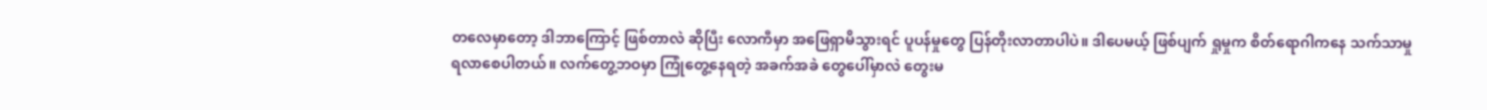တလေမှာတော့ ဒါဘာကြောင့် ဖြစ်တာလဲ ဆိုပြီး လောကီမှာ အဖြေရှာမိသွားရင် ပူပန်မှုတွေ ပြန်တိုးလာတာပါပဲ။ ဒါပေမယ့် ဖြစ်ပျက် ရှုမှုက စိတ်ရောဂါကနေ သက်သာမှု ရလာစေပါတယ်။ လက်တွေ့ဘဝမှာ ကြုံတွေ့နေရတဲ့ အခက်အခဲ တွေပေါ်မှာလဲ တွေးမ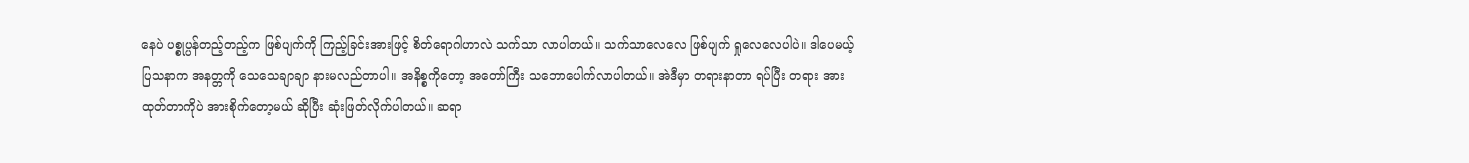နေပဲ ပစ္စုပ္ပန်တည့်တည့်က ဖြစ်ပျက်ကို ကြည့်ခြင်းအားဖြင့် စိတ်ရောဂါဟာလဲ သက်သာ လာပါတယ်။ သက်သာလေလေ ဖြစ်ပျက် ရှုလေလေပါပဲ။ ဒါပေမယ့် ပြသနာက အနတ္တကို သေသေချာချာ နားမလည်တာပါ။ အနိစ္စကိုတော့ အတော်ကြီး သဘောပေါက်လာပါတယ်။ အဲဒီမှာ တရားနာတာ ရပ်ပြီး တရား အားထုတ်တာကိုပဲ အားစိုက်တော့မယ် ဆိုပြီး ဆုံးဖြတ်လိုက်ပါတယ်။ ဆရာ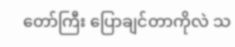တော်ကြီး ပြောချင်တာကိုလဲ သ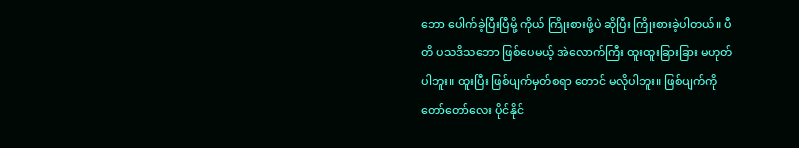ဘော ပေါက်ခဲ့ပြီးပြီမို့ ကိုယ် ကြိုးစားဖို့ပဲ ဆိုပြီး ကြိုးစားခဲ့ပါတယ်။ ပီတိ ပသဒိသဘော ဖြစ်ပေမယ့် အဲလောက်ကြီး ထူးထူးခြားခြား မဟုတ်ပါဘူး။ ထူးပြီး ဖြစ်ပျက်မှတ်စရာ တောင် မလိုပါဘူး။ ဖြစ်ပျက်ကို တော်တော်လေး ပိုင်နိုင်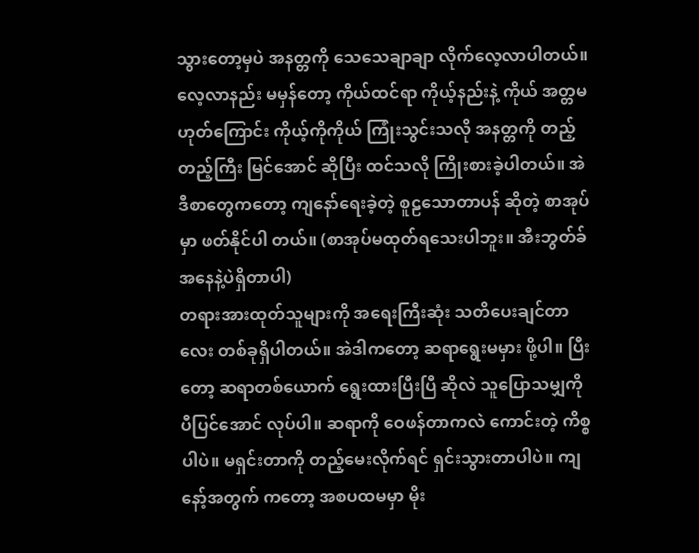သွားတော့မှပဲ အနတ္တကို သေသေချာချာ လိုက်လေ့လာပါတယ်။ လေ့လာနည်း မမှန်တော့ ကိုယ်ထင်ရာ ကိုယ့်နည်းနဲ့ ကိုယ် အတ္တမဟုတ်ကြောင်း ကိုယ့်ကိုကိုယ် ကြုံးသွင်းသလို အနတ္တကို တည့်တည့်ကြီး မြင်အောင် ဆိုပြီး ထင်သလို ကြိုးစားခဲ့ပါတယ်။ အဲဒီစာတွေကတော့ ကျနော်ရေးခဲ့တဲ့ စူဠသောတာပန် ဆိုတဲ့ စာအုပ်မှာ ဖတ်နိုင်ပါ တယ်။ (စာအုပ်မထုတ်ရသေးပါဘူး။ အီးဘွတ်ခ် အနေနဲ့ပဲရှိတာပါ)
တရားအားထုတ်သူများကို အရေးကြီးဆုံး သတိပေးချင်တာလေး တစ်ခုရှိပါတယ်။ အဲဒါကတော့ ဆရာရွေးမမှား ဖို့ပါ။ ပြီးတော့ ဆရာတစ်ယောက် ရွေးထားပြီးပြီ ဆိုလဲ သူပြောသမျှကို ပီပြင်အောင် လုပ်ပါ။ ဆရာကို ဝေဖန်တာကလဲ ကောင်းတဲ့ ကိစ္စပါပဲ။ မရှင်းတာကို တည့်မေးလိုက်ရင် ရှင်းသွားတာပါပဲ။ ကျနော့်အတွက် ကတော့ အစပထမမှာ မိုး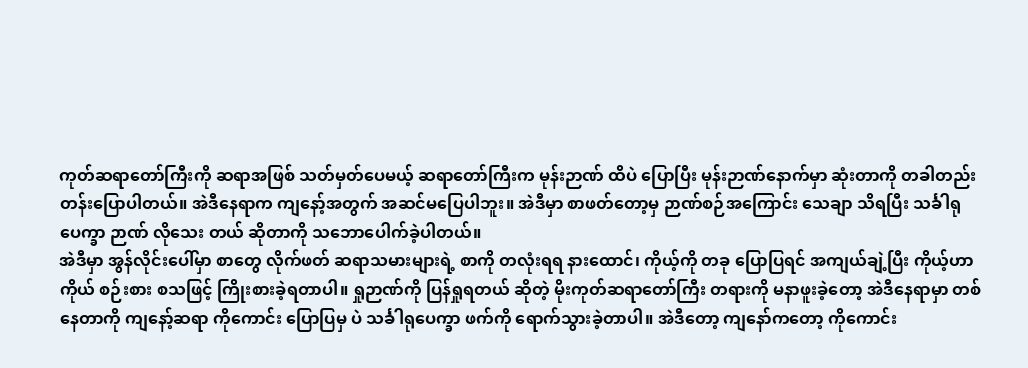ကုတ်ဆရာတော်ကြီးကို ဆရာအဖြစ် သတ်မှတ်ပေမယ့် ဆရာတော်ကြီးက မုန်းဉာဏ် ထိပဲ ပြောပြီး မုန်းဉာဏ်နောက်မှာ ဆုံးတာကို တခါတည်း တန်းပြောပါတယ်။ အဲဒီနေရာက ကျနော့်အတွက် အဆင်မပြေပါဘူး။ အဲဒီမှာ စာဖတ်တော့မှ ဉာဏ်စဉ်အကြောင်း သေချာ သိရပြီး သင်္ခါရုပေက္ခာ ဉာဏ် လိုသေး တယ် ဆိုတာကို သဘောပေါက်ခဲ့ပါတယ်။
အဲဒီမှာ အွန်လိုင်းပေါ်မှာ စာတွေ လိုက်ဖတ် ဆရာသမားများရဲ့ စာကို တလုံးရရ နားထောင်၊ ကိုယ့်ကို တခု ပြောပြရင် အကျယ်ချဲ့ပြီး ကိုယ့်ဟာကိုယ် စဉ်းစား စသဖြင့် ကြိုးစားခဲ့ရတာပါ။ ရှုဉာဏ်ကို ပြန်ရှုရတယ် ဆိုတဲ့ မိုးကုတ်ဆရာတော်ကြီး တရားကို မနာဖူးခဲ့တော့ အဲဒီနေရာမှာ တစ်နေတာကို ကျနော့်ဆရာ ကိုကောင်း ပြောပြမှ ပဲ သင်္ခါရုပေက္ခာ ဖက်ကို ရောက်သွားခဲ့တာပါ။ အဲဒီတော့ ကျနော်ကတော့ ကိုကောင်း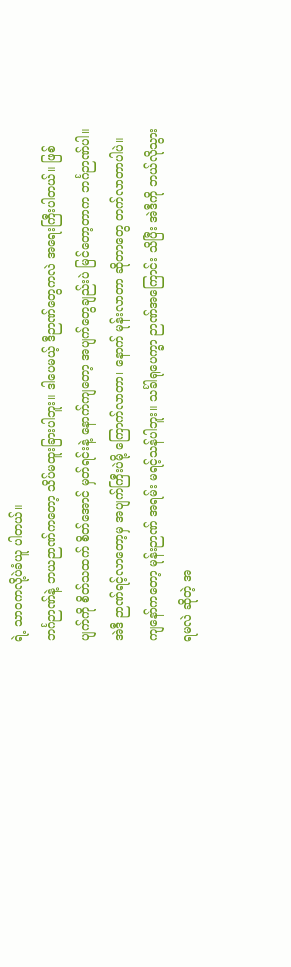ရဲ့ သာဝကလို့ပဲခံယူ ပါတယ်။
ဘင်္ဂဉာဏ်နဲ့ ဘယဉာဏ်ကတော့ သိပ်မထူးခြားပါဘူး။ ဒါပေမယ့် ဒီဉာဏ်တွေကလဲ အရေးကြီးပါတယ်။ ဖြစ်ပျက်ကို စိတ်သထက် စိတ်အောင် မှတ်ရင်းနဲ့ နောက်ကျတော့ အပျက်တွေချည်းပဲ မြင်တော့တာက ဘင်္ဂဉာဏ်ပါ။ အဲဒီ ဉာဏ်ရင့်လာတော့မှ အပျက်ကြီးပဲမို့ ကြောက်လာတာ၊ နောက် မုန်းလာတာ ဆိုတာတွေ တက်လာတာပါပဲ။ ကျနော်ကတော့ မုန်းဉာဏ် အရမ်း မရင့်သန်ပါဘူး။ သင်္ခါရုပေက္ခာ ဉာဏ်အကြောင်း သိပြီး အဲဒီကို ဘယ်လိုသွားရမလဲ ဆိုတဲ့ အ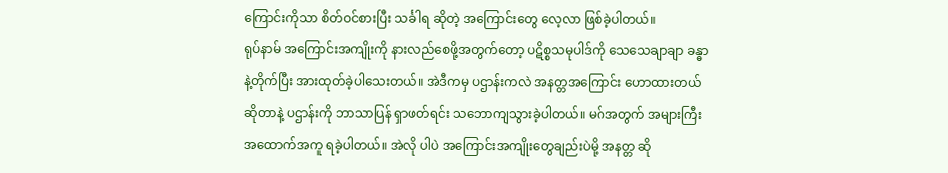ကြောင်းကိုသာ စိတ်ဝင်စားပြီး သင်္ခါရ ဆိုတဲ့ အကြောင်းတွေ လေ့လာ ဖြစ်ခဲ့ပါတယ်။
ရုပ်နာမ် အကြောင်းအကျိုးကို နားလည်စေဖို့အတွက်တော့ ပဋိစ္စသမုပါဒ်ကို သေသေချာချာ ခန္ဓာနဲ့တိုက်ပြီး အားထုတ်ခဲ့ပါသေးတယ်။ အဲဒီကမှ ပဌာန်းကလဲ အနတ္တအကြောင်း ဟောထားတယ် ဆိုတာနဲ့ ပဌာန်းကို ဘာသာပြန် ရှာဖတ်ရင်း သဘောကျသွားခဲ့ပါတယ်။ မဂ်အတွက် အများကြီး အထောက်အကူ ရခဲ့ပါတယ်။ အဲလို ပါပဲ အကြောင်းအကျိုးတွေချည်းပဲမို့ အနတ္တ ဆို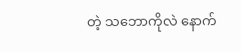တဲ့ သဘောကိုလဲ နောက်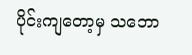ပိုင်းကျတော့မှ သဘော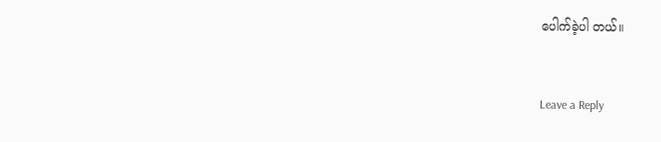ပေါက်ခဲ့ပါ တယ်။


Leave a Reply